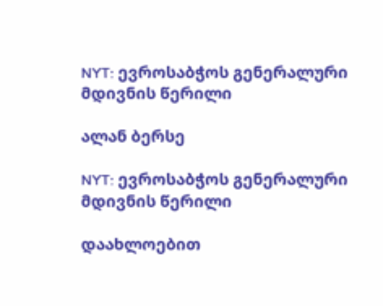NYT: ევროსაბჭოს გენერალური მდივნის წერილი

ალან ბერსე

NYT: ევროსაბჭოს გენერალური მდივნის წერილი

დაახლოებით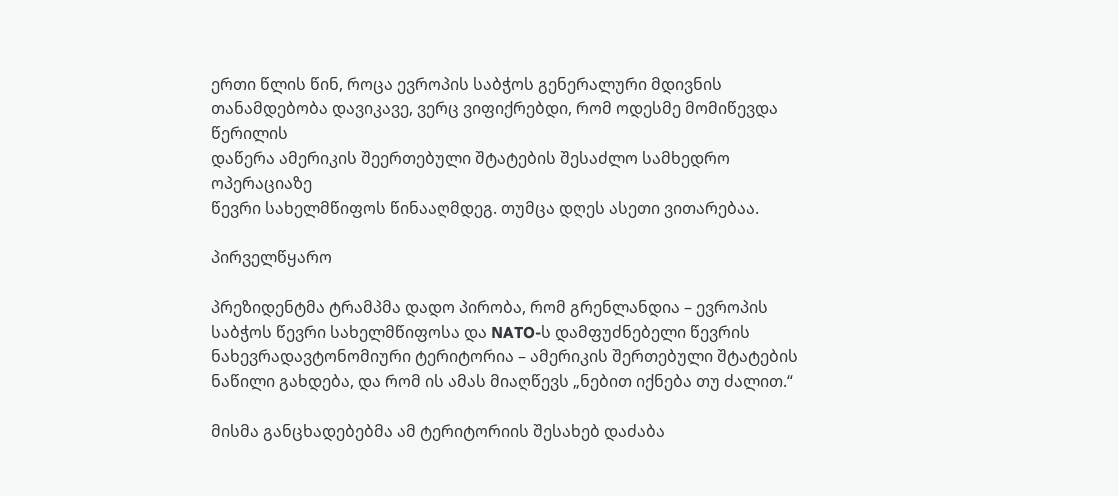ერთი წლის წინ, როცა ევროპის საბჭოს გენერალური მდივნის
თანამდებობა დავიკავე, ვერც ვიფიქრებდი, რომ ოდესმე მომიწევდა წერილის
დაწერა ამერიკის შეერთებული შტატების შესაძლო სამხედრო ოპერაციაზე
წევრი სახელმწიფოს წინააღმდეგ. თუმცა დღეს ასეთი ვითარებაა.

პირველწყარო

პრეზიდენტმა ტრამპმა დადო პირობა, რომ გრენლანდია – ევროპის საბჭოს წევრი სახელმწიფოსა და NATO-ს დამფუძნებელი წევრის ნახევრადავტონომიური ტერიტორია – ამერიკის შერთებული შტატების ნაწილი გახდება, და რომ ის ამას მიაღწევს „ნებით იქნება თუ ძალით.“

მისმა განცხადებებმა ამ ტერიტორიის შესახებ დაძაბა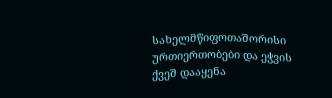სახელმწიფოთაშორისი ურთიერთობები და ეჭვის ქვეშ დააყენა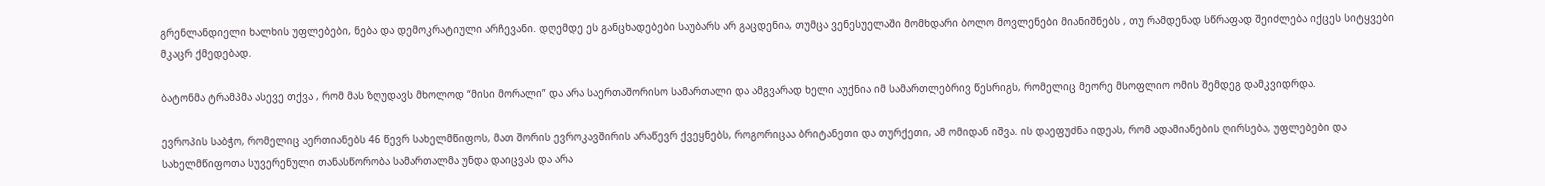გრენლანდიელი ხალხის უფლებები, ნება და დემოკრატიული არჩევანი. დღემდე ეს განცხადებები საუბარს არ გაცდენია, თუმცა ვენესუელაში მომხდარი ბოლო მოვლენები მიანიშნებს , თუ რამდენად სწრაფად შეიძლება იქცეს სიტყვები მკაცრ ქმედებად.

ბატონმა ტრამპმა ასევე თქვა , რომ მას ზღუდავს მხოლოდ “მისი მორალი” და არა საერთაშორისო სამართალი და ამგვარად ხელი აუქნია იმ სამართლებრივ წესრიგს, რომელიც მეორე მსოფლიო ომის შემდეგ დამკვიდრდა.

ევროპის საბჭო, რომელიც აერთიანებს 46 წევრ სახელმწიფოს, მათ შორის ევროკავშირის არაწევრ ქვეყნებს, როგორიცაა ბრიტანეთი და თურქეთი, ამ ომიდან იშვა. ის დაეფუძნა იდეას, რომ ადამიანების ღირსება, უფლებები და სახელმწიფოთა სუვერენული თანასწორობა სამართალმა უნდა დაიცვას და არა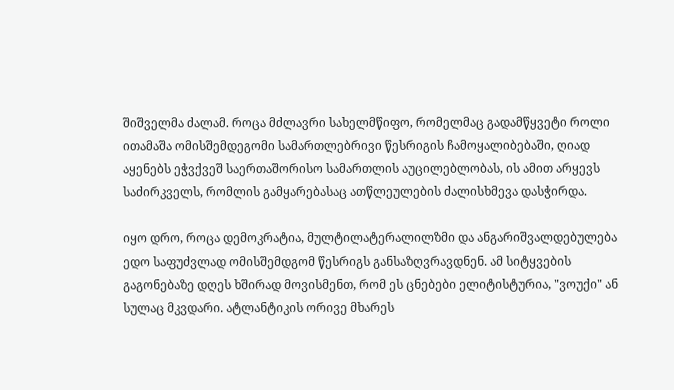შიშველმა ძალამ. როცა მძლავრი სახელმწიფო, რომელმაც გადამწყვეტი როლი ითამაშა ომისშემდეგომი სამართლებრივი წესრიგის ჩამოყალიბებაში, ღიად აყენებს ეჭვქვეშ საერთაშორისო სამართლის აუცილებლობას, ის ამით არყევს საძირკველს, რომლის გამყარებასაც ათწლეულების ძალისხმევა დასჭირდა.

იყო დრო, როცა დემოკრატია, მულტილატერალილზმი და ანგარიშვალდებულება ედო საფუძვლად ომისშემდგომ წესრიგს განსაზღვრავდნენ. ამ სიტყვების გაგონებაზე დღეს ხშირად მოვისმენთ, რომ ეს ცნებები ელიტისტურია, "ვოუქი" ან სულაც მკვდარი. ატლანტიკის ორივე მხარეს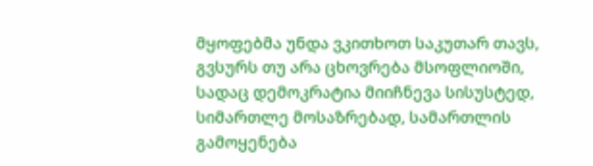მყოფებმა უნდა ვკითხოთ საკუთარ თავს, გვსურს თუ არა ცხოვრება მსოფლიოში, სადაც დემოკრატია მიიჩნევა სისუსტედ, სიმართლე მოსაზრებად, სამართლის გამოყენება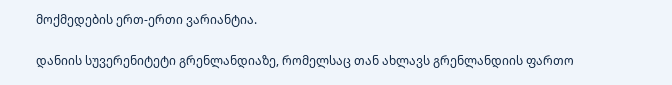მოქმედების ერთ-ერთი ვარიანტია.

დანიის სუვერენიტეტი გრენლანდიაზე, რომელსაც თან ახლავს გრენლანდიის ფართო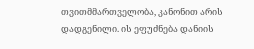თვითმმართველობა, კანონით არის დადგენილი. ის ეფუძნება დანიის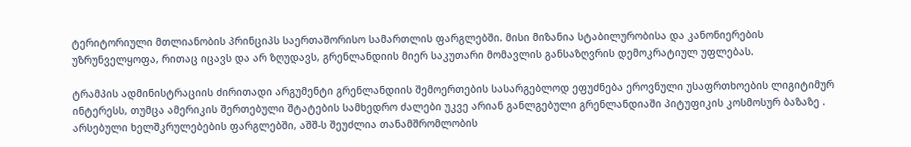ტერიტორიული მთლიანობის პრინციპს საერთაშორისო სამართლის ფარგლებში. მისი მიზანია სტაბილურობისა და კანონიერების უზრუნველყოფა, რითაც იცავს და არ ზღუდავს, გრენლანდიის მიერ საკუთარი მომავლის განსაზღვრის დემოკრატიულ უფლებას.

ტრამპის ადმინისტრაციის ძირითადი არგუმენტი გრენლანდიის შემოერთების სასარგებლოდ ეფუძნება ეროვნული უსაფრთხოების ლიგიტიმურ ინტერესს, თუმცა ამერიკის შერთებული შტატების სამხედრო ძალები უკვე არიან განლგებული გრენლანდიაში პიტუფიკის კოსმოსურ ბაზაზე . არსებული ხელშკრულებების ფარგლებში, აშშ-ს შეუძლია თანამშრომლობის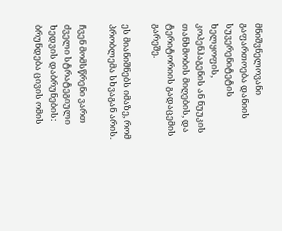მნიშვნელოვანი გაფართოება დანიის სუვერენიტეტის ხელყოფის, კოპენჰაგენის ან ნუუკის თანხმობის მიღების, და ტერიტორიის გადაცემის გარეშე.

ეს მიანიშნებს იმაზე, რომ პრობლემა სხვაგან არის.

ჩვენ მომსწრენი ვართ ძველი სტრატეგიული ხედვის დაბრუნების: ბრუნდება ცივის ომის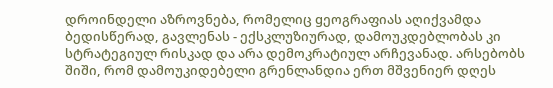დროინდელი აზროვნება, რომელიც gეოგრაფიას აღიქვამდა ბედისწერად, გავლენას - ექსკლუზიურად, დამოუკდებლობას კი სტრატეგიულ რისკად და არა დემოკრატიულ არჩევანად. არსებობს შიში, რომ დამოუკიდებელი გრენლანდია ერთ მშვენიერ დღეს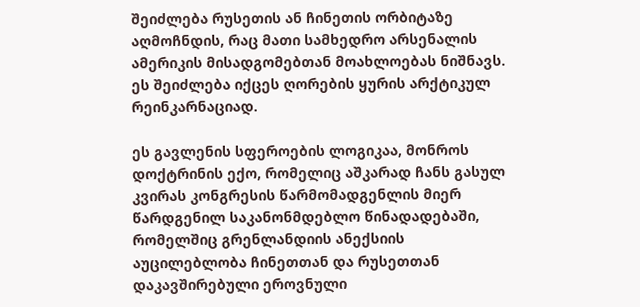შეიძლება რუსეთის ან ჩინეთის ორბიტაზე აღმოჩნდის, რაც მათი სამხედრო არსენალის ამერიკის მისადგომებთან მოახლოებას ნიშნავს. ეს შეიძლება იქცეს ღორების ყურის არქტიკულ რეინკარნაციად.

ეს გავლენის სფეროების ლოგიკაა, მონროს დოქტრინის ექო, რომელიც აშკარად ჩანს გასულ კვირას კონგრესის წარმომადგენლის მიერ წარდგენილ საკანონმდებლო წინადადებაში, რომელშიც გრენლანდიის ანექსიის აუცილებლობა ჩინეთთან და რუსეთთან დაკავშირებული ეროვნული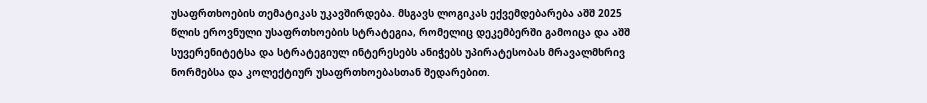უსაფრთხოების თემატიკას უკავშირდება. მსგავს ლოგიკას ექვემდებარება აშშ 2025 წლის ეროვნული უსაფრთხოების სტრატეგია, რომელიც დეკემბერში გამოიცა და აშშ სუვერენიტეტსა და სტრატეგიულ ინტერესებს ანიჭებს უპირატესობას მრავალმხრივ ნორმებსა და კოლექტიურ უსაფრთხოებასთან შედარებით.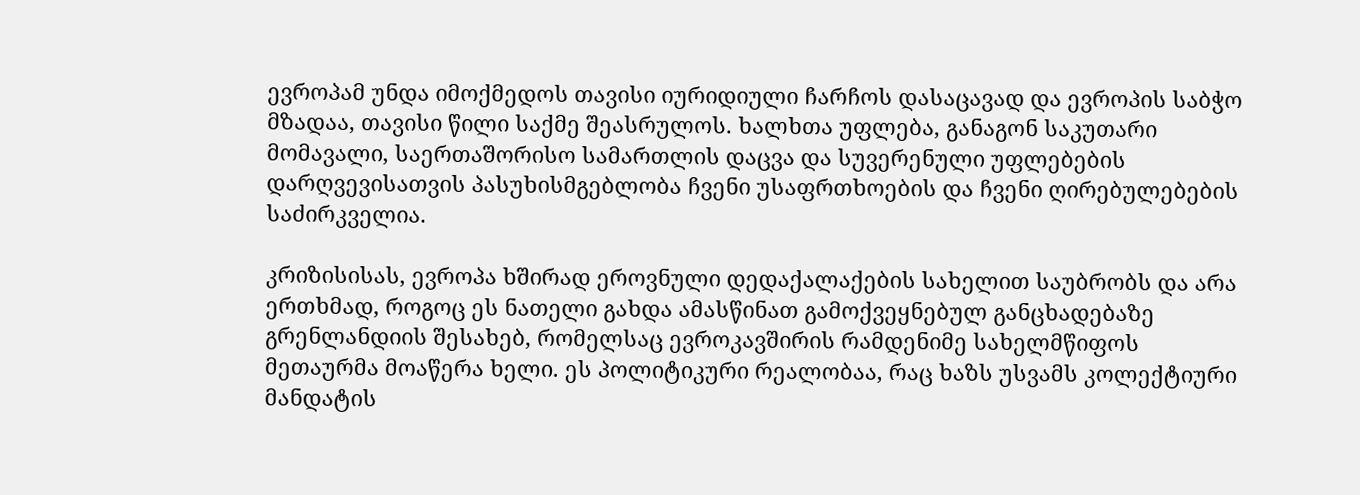ევროპამ უნდა იმოქმედოს თავისი იურიდიული ჩარჩოს დასაცავად და ევროპის საბჭო მზადაა, თავისი წილი საქმე შეასრულოს. ხალხთა უფლება, განაგონ საკუთარი მომავალი, საერთაშორისო სამართლის დაცვა და სუვერენული უფლებების დარღვევისათვის პასუხისმგებლობა ჩვენი უსაფრთხოების და ჩვენი ღირებულებების საძირკველია.

კრიზისისას, ევროპა ხშირად ეროვნული დედაქალაქების სახელით საუბრობს და არა ერთხმად, როგოც ეს ნათელი გახდა ამასწინათ გამოქვეყნებულ განცხადებაზე გრენლანდიის შესახებ, რომელსაც ევროკავშირის რამდენიმე სახელმწიფოს მეთაურმა მოაწერა ხელი. ეს პოლიტიკური რეალობაა, რაც ხაზს უსვამს კოლექტიური მანდატის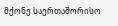მქონე საერთაშორისო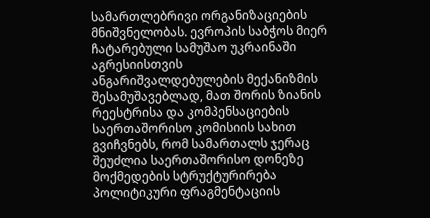სამართლებრივი ორგანიზაციების მნიშვნელობას. ევროპის საბჭოს მიერ ჩატარებული სამუშაო უკრაინაში აგრესიისთვის ანგარიშვალდებულების მექანიზმის შესამუშავებლად, მათ შორის ზიანის რეესტრისა და კომპენსაციების საერთაშორისო კომისიის სახით გვიჩვნებს, რომ სამართალს ჯერაც შეუძლია საერთაშორისო დონეზე მოქმედების სტრუქტურირება პოლიტიკური ფრაგმენტაციის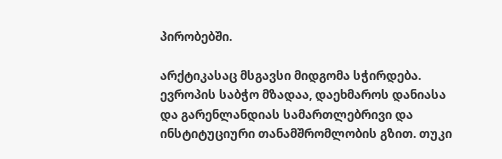პირობებში.

არქტიკასაც მსგავსი მიდგომა სჭირდება. ევროპის საბჭო მზადაა, დაეხმაროს დანიასა და გარენლანდიას სამართლებრივი და ინსტიტუციური თანამშრომლობის გზით. თუკი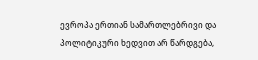ევროპა ერთიან სამართლებრივი და პოლიტიკური ხედვით არ წარდგება,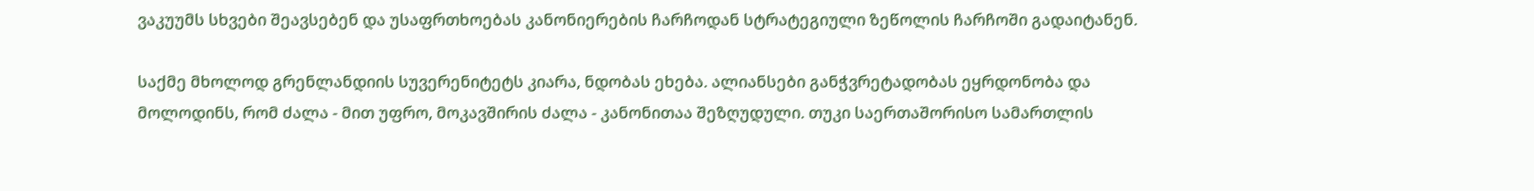ვაკუუმს სხვები შეავსებენ და უსაფრთხოებას კანონიერების ჩარჩოდან სტრატეგიული ზეწოლის ჩარჩოში გადაიტანენ.

საქმე მხოლოდ გრენლანდიის სუვერენიტეტს კიარა, ნდობას ეხება. ალიანსები განჭვრეტადობას ეყრდონობა და მოლოდინს, რომ ძალა - მით უფრო, მოკავშირის ძალა - კანონითაა შეზღუდული. თუკი საერთაშორისო სამართლის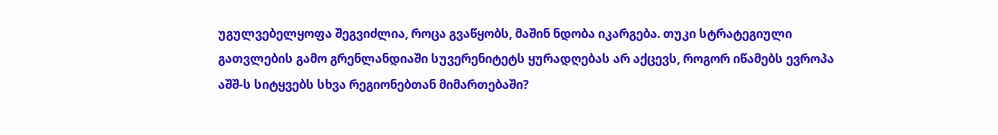უგულვებელყოფა შეგვიძლია, როცა გვაწყობს, მაშინ ნდობა იკარგება. თუკი სტრატეგიული გათვლების გამო გრენლანდიაში სუვერენიტეტს ყურადღებას არ აქცევს, როგორ იწამებს ევროპა აშშ-ს სიტყვებს სხვა რეგიონებთან მიმართებაში?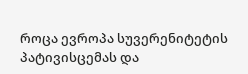როცა ევროპა სუვერენიტეტის პატივისცემას და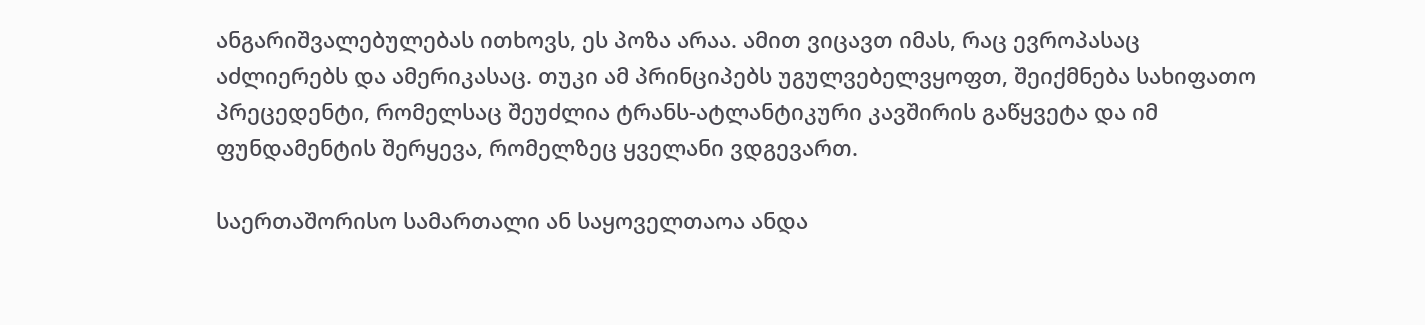ანგარიშვალებულებას ითხოვს, ეს პოზა არაა. ამით ვიცავთ იმას, რაც ევროპასაც აძლიერებს და ამერიკასაც. თუკი ამ პრინციპებს უგულვებელვყოფთ, შეიქმნება სახიფათო პრეცედენტი, რომელსაც შეუძლია ტრანს-ატლანტიკური კავშირის გაწყვეტა და იმ ფუნდამენტის შერყევა, რომელზეც ყველანი ვდგევართ.

საერთაშორისო სამართალი ან საყოველთაოა ანდა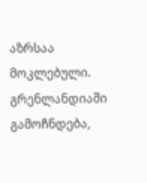აზრსაა მოკლებული. გრენლანდიაში გამოჩნდება,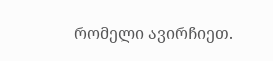რომელი ავირჩიეთ.